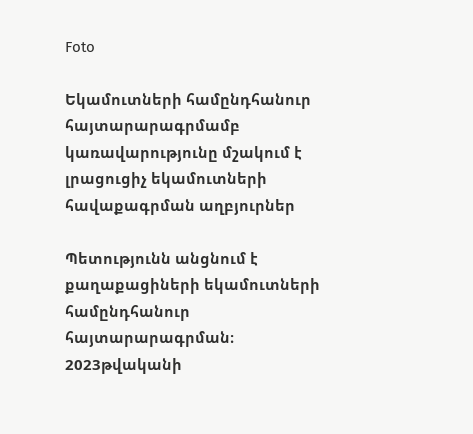Foto

Եկամուտների համընդհանուր հայտարարագրմամբ կառավարությունը մշակում է լրացուցիչ եկամուտների հավաքագրման աղբյուրներ

Պետությունն անցնում է քաղաքացիների եկամուտների համընդհանուր հայտարարագրման։ 2023թվականի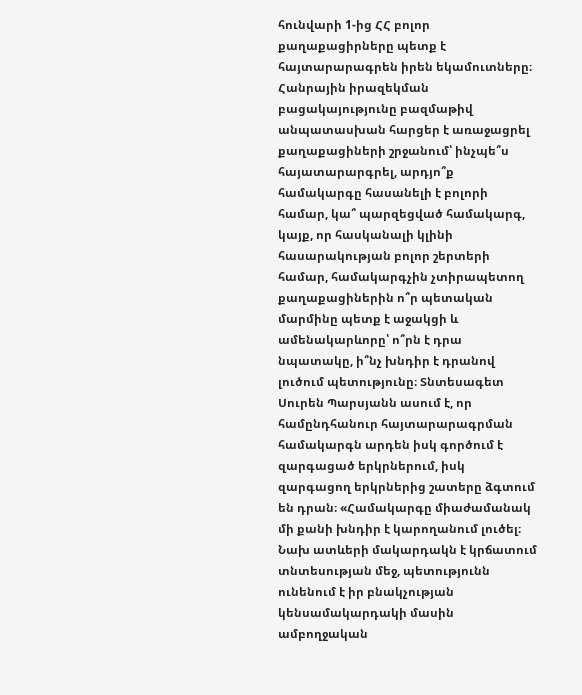հունվարի 1-ից ՀՀ բոլոր քաղաքացիրները պետք է հայտարարագրեն իրեն եկամուտները։ Հանրային իրազեկման բացակայությունը բազմաթիվ անպատասխան հարցեր է առաջացրել քաղաքացիների շրջանում՝ ինչպե՞ս հայատարարգրել, արդյո՞ք համակարգը հասանելի է բոլորի համար, կա՞ պարզեցված համակարգ, կայք, որ հասկանալի կլինի հասարակության բոլոր շերտերի համար, համակարգչին չտիրապետող քաղաքացիներին ո՞ր պետական մարմինը պետք է աջակցի և ամենակարևորը՝ ո՞րն է դրա նպատակը, ի՞նչ խնդիր է դրանով լուծում պետությունը։ Տնտեսագետ Սուրեն Պարսյանն ասում է, որ համընդհանուր հայտարարագրման համակարգն արդեն իսկ գործում է զարգացած երկրներում, իսկ զարգացող երկրներից շատերը ձգտում են դրան։ «Համակարգը միաժամանակ մի քանի խնդիր է կարողանում լուծել։ Նախ ատևերի մակարդակն է կրճատում տնտեսության մեջ, պետությունն ունենում է իր բնակչության կենսամակարդակի մասին ամբողջական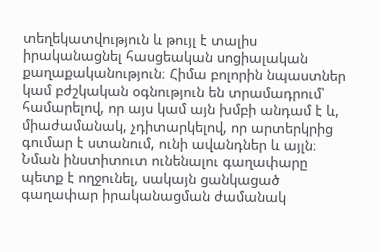տեղեկատվություն և թույլ է տալիս իրականացնել հասցեական սոցիալական քաղաքականություն։ Հիմա բոլորին նպաստներ կամ բժշկական օգնություն են տրամադրում՝ համարելով, որ այս կամ այն խմբի անդամ է և, միաժամանակ, չդիտարկելով, որ արտերկրից գումար է ստանում, ունի ավանդներ և այլն։ Նման ինստիտուտ ունենալու գաղափարը պետք է ողջունել, սակայն ցանկացած գաղափար իրականացման ժամանակ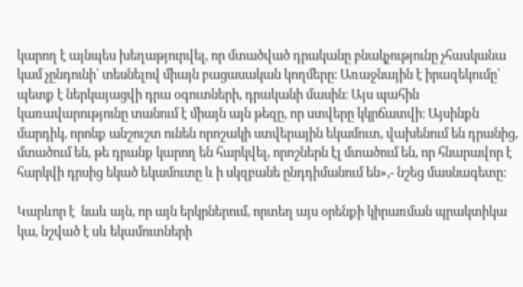կարող է այնպես խեղաթյուրվել, որ մտածված դրականը բնակչությունը չհասկանա կամ չընդունի՝ տեսնելով միայն բացասական կողմերը։ Առաջնային է իրազեկումը՝ պետք է ներկայացվի դրա օգուտների, դրականի մասին։ Այս պահին կառավարությունը տանում է միայն այն թեզը, որ ստվերը կկրճատվի։ Այսինքն մարդիկ, որոնք անշուշտ ունեն որոշակի ստվերային եկամուտ, վախենում են դրանից, մտածում են, թե դրանք կարող են հարկվել, որոշներն էլ մտածում են, որ հնարավոր է հարկվի դրսից եկած եկամուտը և ի սկզբանե ընդդիմանում են»,- նշեց մասնագետը։

Կարևոր է  նաև այն, որ այն երկրներում, որտեղ այս օրենքի կիրառման պրակտիկա կա, նշված է սև եկամուտների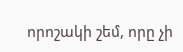որոշակի շեմ, որը չի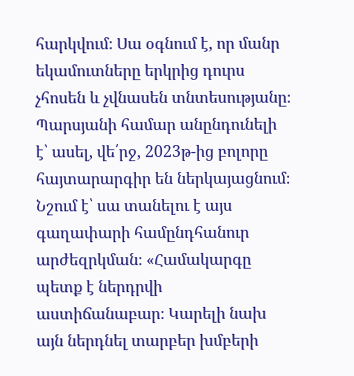հարկվում։ Սա օգնում է, որ մանր եկամուտները երկրից դուրս չհոսեն և չվնասեն տնտեսությանը։ Պարսյանի համար անընդունելի է՝ ասել, վե՛րջ, 2023թ-ից բոլորը հայտարարգիր են ներկայացնում։ Նշում է՝ սա տանելու է այս գաղափարի համընդհանուր արժեզրկման։ «Համակարգը պետք է ներդրվի աստիճանաբար։ Կարելի նախ այն ներդնել տարբեր խմբերի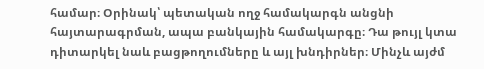համար։ Օրինակ՝ պետական ողջ համակարգն անցնի հայտարագրման, ապա բանկային համակարգը։ Դա թույլ կտա դիտարկել նաև բացթողումները և այլ խնդիրներ։ Մինչև այժմ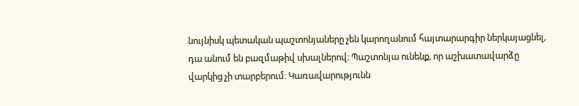նույնիսկ պետական պաշտոնյաները չեն կարողանում հայտարարգիր ներկայացնել, դա անում են բազմաթիվ սխալներով։ Պաշտոնյա ունենք, որ աշխատավարձը վարկից չի տարբերում: Կառավարությունն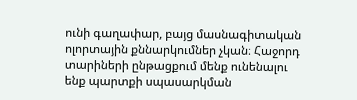ունի գաղափար, բայց մասնագիտական ոլորտային քննարկումներ չկան։ Հաջորդ տարիների ընթացքում մենք ունենալու ենք պարտքի սպասարկման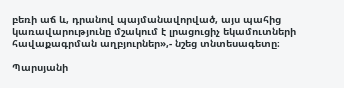բեռի աճ և, դրանով պայմանավորված, այս պահից կառավարությունը մշակում է լրացուցիչ եկամուտների հավաքագրման աղբյուրներ»,- նշեց տնտեսագետը։

Պարսյանի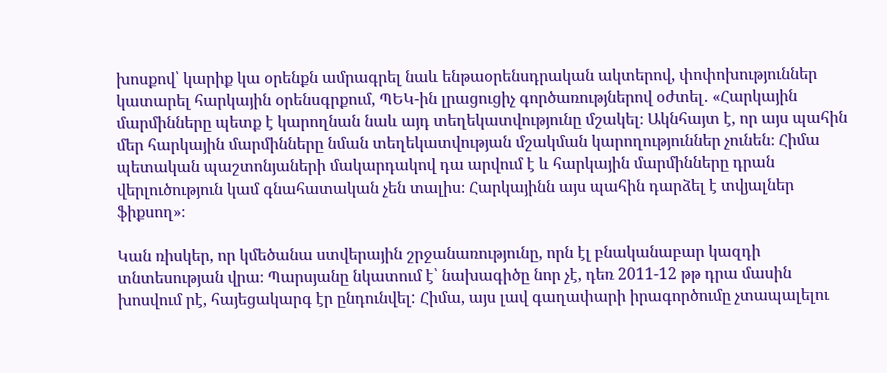խոսքով՝ կարիք կա օրենքն ամրագրել նաև ենթաօրենսդրական ակտերով, փոփոխություններ կատարել հարկային օրենսգրքում, ՊԵԿ-ին լրացուցիչ գործառությներով օժտել․ «Հարկային մարմինները պետք է կարողնան նաև այդ տեղեկատվությունը մշակել։ Ակնհայտ է, որ այս պահին մեր հարկային մարմինները նման տեղեկատվության մշակման կարողություններ չունեն։ Հիմա պետական պաշտոնյաների մակարդակով դա արվում է և հարկային մարմինները դրան վերլուծություն կամ գնահատական չեն տալիս։ Հարկայինն այս պահին դարձել է տվյալներ ֆիքսող»։

Կան ռիսկեր, որ կմեծանա ստվերային շրջանառությունը, որն էլ բնականաբար կազդի տնտեսության վրա։ Պարսյանը նկատում է՝ նախագիծը նոր չէ, դեռ 2011-12 թթ դրա մասին  խոսվում րէ, հայեցակարգ էր ընդունվել: Հիմա, այս լավ գաղափարի իրագործումը չտապալելու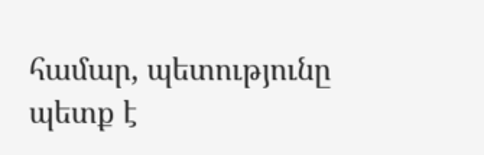համար, պետությունը պետք է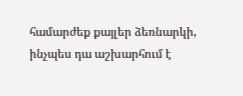համարժեք քայլեր ձեռնարկի, ինչպես դա աշխարհում է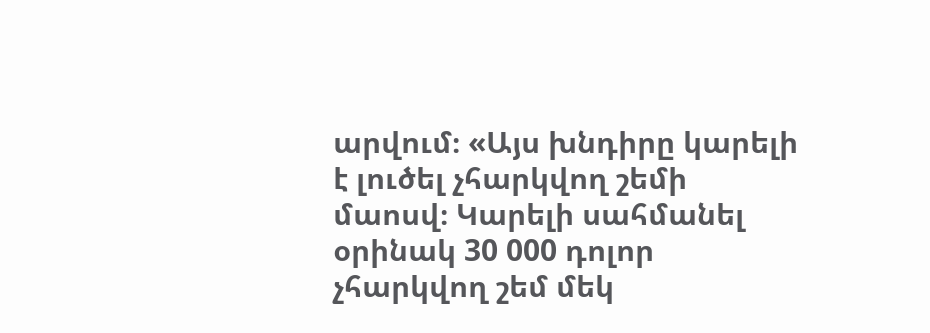արվում։ «Այս խնդիրը կարելի է լուծել չհարկվող շեմի մաոսվ։ Կարելի սահմանել օրինակ 30 000 դոլոր չհարկվող շեմ մեկ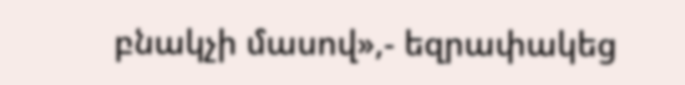բնակչի մասով»,- եզրափակեց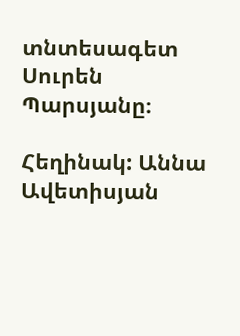տնտեսագետ Սուրեն Պարսյանը։

Հեղինակ: Աննա Ավետիսյան